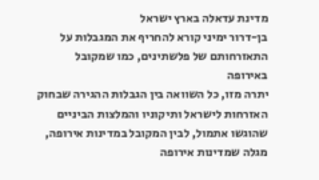מדינת עדאלה בארץ ישראל
בן-דרור ימיני קורא להחריף את המגבלות על התאזרחותם של פלשתינים, כמו שמקובל באירופה
יתרה מזו, כל השוואה בין הגבלות ההגירה שבחוק האזרחות לישראל ותיקוניו והמלצות הביניים שהוגשו אתמול, לבין המקובל במדינות אירופה, מגלה שמדינות אירופה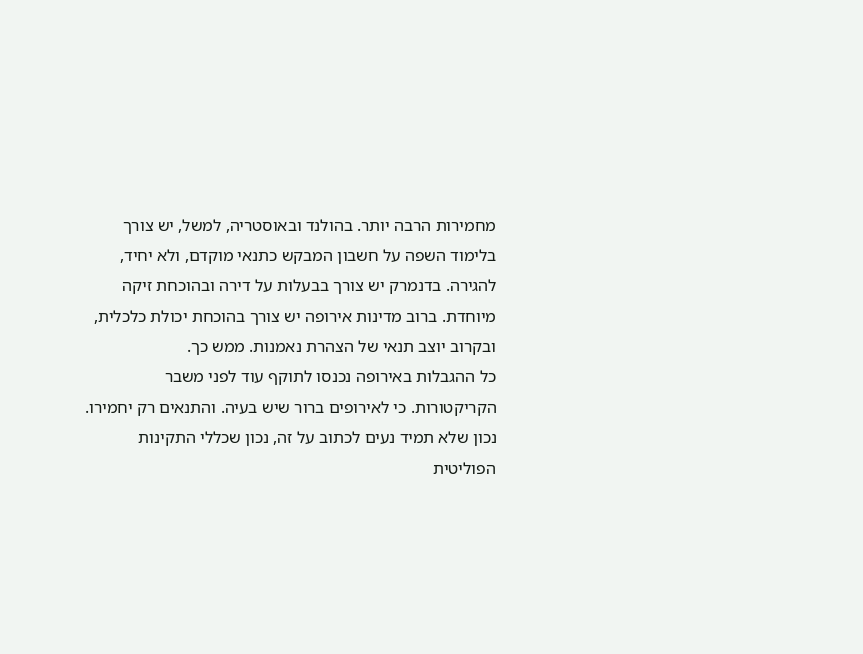מחמירות הרבה יותר. בהולנד ובאוסטריה, למשל, יש צורך בלימוד השפה על חשבון המבקש כתנאי מוקדם, ולא יחיד, להגירה. בדנמרק יש צורך בבעלות על דירה ובהוכחת זיקה מיוחדת. ברוב מדינות אירופה יש צורך בהוכחת יכולת כלכלית, ובקרוב יוצב תנאי של הצהרת נאמנות. ממש כך.
כל ההגבלות באירופה נכנסו לתוקף עוד לפני משבר הקריקטורות. כי לאירופים ברור שיש בעיה. והתנאים רק יחמירו. נכון שלא תמיד נעים לכתוב על זה, נכון שכללי התקינות הפוליטית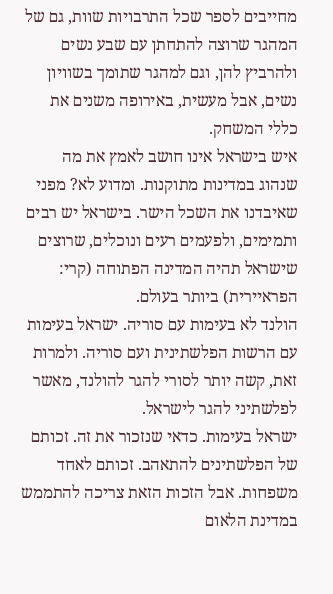מחייבים לספר שכל התרבויות שוות, גם של המהגר שרוצה להתחתן עם שבע נשים ולהרביץ להן, וגם למהגר שתומך בשוויון נשים, אבל מעשית, באירופה משנים את כללי המשחק.
איש בישראל אינו חושב לאמץ את מה שנהוג במדינות מתוקנות. ומדוע לא? מפני שאיבדנו את השכל הישר. בישראל יש רבים ותמימים, ולפעמים רעים ונוכלים, שרוצים שישראל תהיה המדינה הפתוחה (קרי: הפראיירית) ביותר בעולם.
הולנד לא בעימות עם סוריה. ישראל בעימות עם הרשות הפלשתינית ועם סוריה. ולמרות זאת, קשה יותר לסורי להגר להולנד, מאשר לפלשתיני להגר לישראל.
ישראל בעימות. כדאי שנזכור את זה. זכותם של הפלשתינים להתאהב. זכותם לאחד משפחות. אבל הזכות הזאת צריכה להתממש במדינת הלאום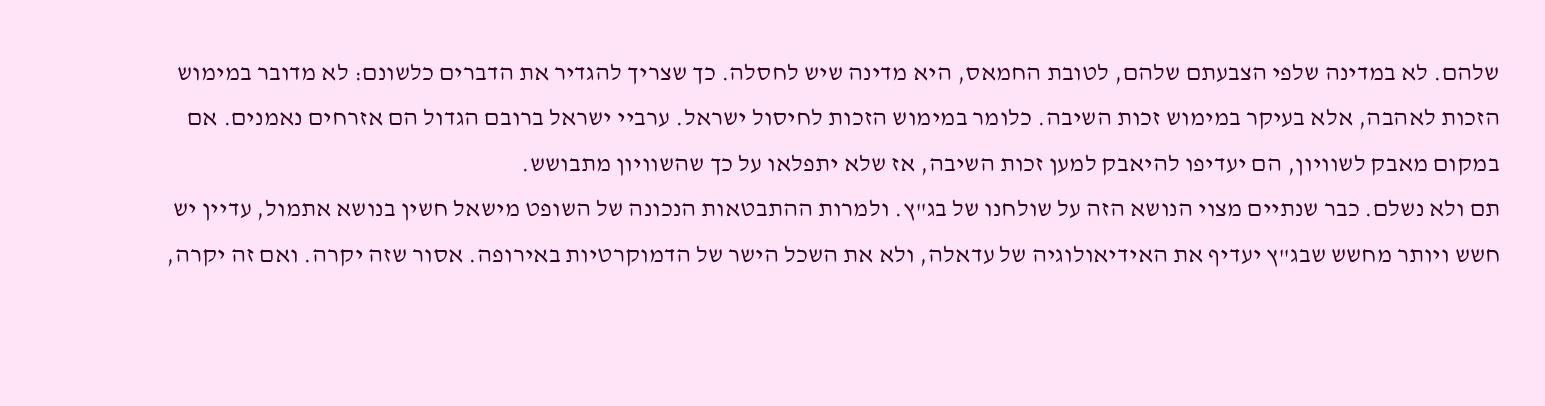שלהם. לא במדינה שלפי הצבעתם שלהם, לטובת החמאס, היא מדינה שיש לחסלה. כך שצריך להגדיר את הדברים כלשונם: לא מדובר במימוש הזכות לאהבה, אלא בעיקר במימוש זכות השיבה. כלומר במימוש הזכות לחיסול ישראל. ערביי ישראל ברובם הגדול הם אזרחים נאמנים. אם במקום מאבק לשוויון, הם יעדיפו להיאבק למען זכות השיבה, אז שלא יתפלאו על כך שהשוויון מתבושש.
תם ולא נשלם. כבר שנתיים מצוי הנושא הזה על שולחנו של בג"ץ. ולמרות ההתבטאות הנכונה של השופט מישאל חשין בנושא אתמול, עדיין יש חשש ויותר מחשש שבג"ץ יעדיף את האידיאולוגיה של עדאלה, ולא את השכל הישר של הדמוקרטיות באירופה. אסור שזה יקרה. ואם זה יקרה,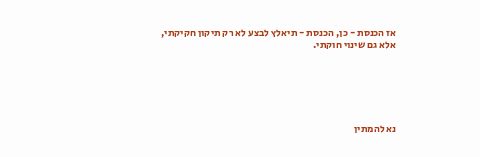אז הכנסת - כן, הכנסת - תיאלץ לבצע לא רק תיקון חקיקתי, אלא גם שינוי חוקתי.






נא להמתין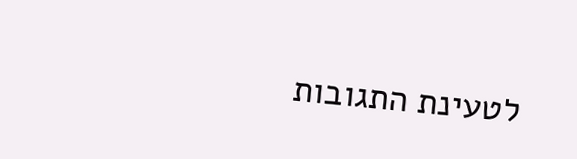לטעינת התגובות